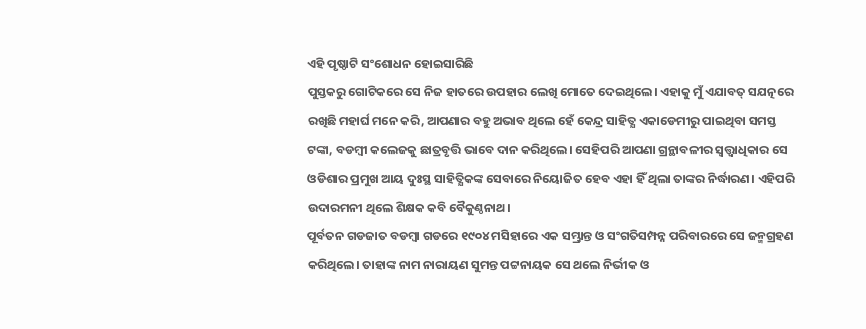ଏହି ପୃଷ୍ଠାଟି ସଂଶୋଧନ ହୋଇସାରିଛି
ପୁସ୍ତକରୁ ଗୋଟିକରେ ସେ ନିଜ ହାତରେ ଉପହାର ଲେଖି ମୋତେ ଦେଇଥିଲେ। ଏହାକୁ ମୁଁ ଏଯାବତ୍ ସଯତ୍ନରେ ରଖିଛି ମହାର୍ଘ ମନେ କରି, ଆପଣାର ବହୁ ଅଭାବ ଥିଲେ ହେଁ କେନ୍ଦ୍ର ସାହିତ୍ଯ ଏକାଡେମୀରୁ ପାଇଥିବା ସମସ୍ତ ଟଙ୍କା, ବଡମ୍ବୀ କଲେଜକୁ ଛାତ୍ରବୃତ୍ତି ଭାବେ ଦାନ କରିଥିଲେ। ସେହିପରି ଆପଣା ଗ୍ରନ୍ଥାବଳୀର ସ୍ୱତ୍ତ୍ୱାଧିକାର ସେ ଓଡିଶାର ପ୍ରମୁଖ ଆୟ ଦୁଃସ୍ଥ ସାହିତ୍ଯିକଙ୍କ ସେବାରେ ନିୟୋଜିତ ହେବ ଏହା ହିଁ ଥିଲା ତାଙ୍କର ନିର୍ଦ୍ଧାରଣ। ଏହିପରି ଉଦାରମନୀ ଥିଲେ ଶିକ୍ଷକ କବି ବୈକୁଣ୍ଠନାଥ।
ପୂର୍ବତନ ଗଡଜାତ ବଡମ୍ବା ଗଡରେ ୧୯୦୪ ମସିହାରେ ଏକ ସମ୍ଭ୍ରାନ୍ତ ଓ ସଂଗତିସମ୍ପନ୍ନ ପରିବାରରେ ସେ ଜନ୍ମଗ୍ରହଣ କରିଥିଲେ। ତାହାଙ୍କ ନାମ ନାରାୟଣ ସୁମନ୍ତ ପଟ୍ଟନାୟକ ସେ ଥଲେ ନିର୍ଭୀକ ଓ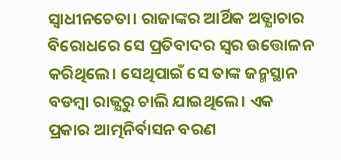ସ୍ୱାଧୀନଚେତା। ରାଜାଙ୍କର ଆର୍ଥିକ ଅତ୍ଯାଚାର ବିରୋଧରେ ସେ ପ୍ରତିବାଦର ସ୍ୱର ଉତ୍ତୋଳନ କରିଥିଲେ। ସେଥିପାଇଁ ସେ ତାଙ୍କ ଜନ୍ମସ୍ଥାନ ବଡମ୍ବା ରାଜ୍ଯରୁ ଚାଲି ଯାଇଥିଲେ। ଏକ ପ୍ରକାର ଆତ୍ମନିର୍ବାସନ ବରଣ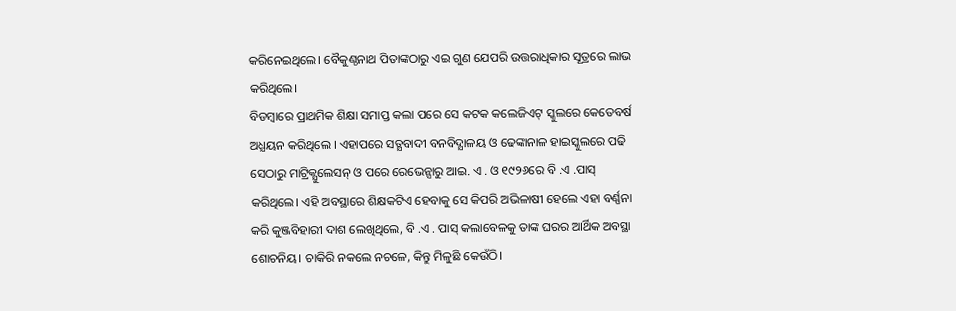କରିନେଇଥିଲେ। ବୈକୁଣ୍ଠନାଥ ପିତାଙ୍କଠାରୁ ଏଇ ଗୁଣ ଯେପରି ଉତ୍ତରାଧିକାର ସୂତ୍ରରେ ଲାଭ କରିଥିଲେ।
ବିଡମ୍ବାରେ ପ୍ରାଥମିକ ଶିକ୍ଷା ସମାପ୍ତ କଲା ପରେ ସେ କଟକ କଲେଜିଏଟ୍ ସ୍କୁଲରେ କେତେବର୍ଷ ଅଧ୍ଯୟନ କରିଥିଲେ । ଏହାପରେ ସତ୍ଯବାଦୀ ବନବିଦ୍ଯାଳୟ ଓ ଢେଙ୍କାନାଳ ହାଇସ୍କୁଲରେ ପଢି ସେଠାରୁ ମାଟ୍ରିକ୍ଯୁଲେସନ୍ ଓ ପରେ ରେଭେନ୍ସାରୁ ଆଇ. ଏ . ଓ ୧୯୨୬ରେ ବି .ଏ .ପାସ୍ କରିଥିଲେ। ଏହି ଅବସ୍ଥାରେ ଶିକ୍ଷକଟିଏ ହେବାକୁ ସେ କିପରି ଅଭିଳାଷୀ ହେଲେ ଏହା ବର୍ଣ୍ଣନା କରି କୁଞ୍ଜବିହାରୀ ଦାଶ ଲେଖିଥିଲେ, ବି .ଏ . ପାସ୍ କଲାବେଳକୁ ତାଙ୍କ ଘରର ଆର୍ଥିକ ଅବସ୍ଥା ଶୋଚନିୟ। ଚାକିରି ନକଲେ ନଚଳେ, କିନ୍ତୁ ମିଳୁଛି କେଉଁଠି।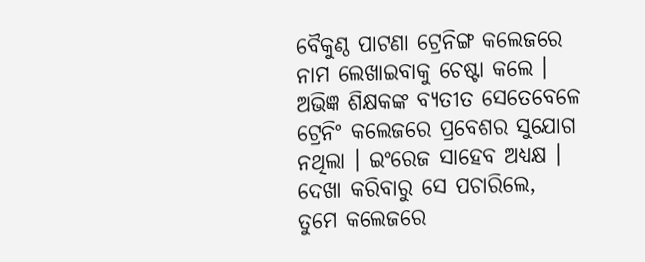ବୈକୁଣ୍ଠ ପାଟଣା ଟ୍ରେନିଙ୍ଗ କଲେଜରେ ନାମ ଲେଖାଇବାକୁ ଚେଷ୍ଟା କଲେ । ଅଭିଜ୍ଞ ଶିକ୍ଷକଙ୍କ ବ୍ଯତୀତ ସେତେବେଳେ ଟ୍ରେନିଂ କଲେଜରେ ପ୍ରବେଶର ସୁଯୋଗ ନଥିଲା । ଇଂରେଜ ସାହେବ ଅଧ୍ଯକ୍ଷ । ଦେଖା କରିବାରୁ ସେ ପଚାରିଲେ, ତୁମେ କଲେଜରେ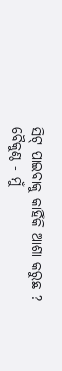ସିଟ୍ ପାଇବାକୁ କାହିଁକି ଆଶା କରୁଛ ?
ବୈକୁଣ୍ଠ - ମୁଁ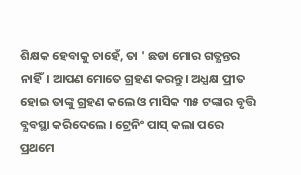ଶିକ୍ଷକ ହେବାକୁ ଚାହେଁ, ତା ' ଛଡା ମୋର ଗତ୍ଯନ୍ତର ନାହିଁ। ଆପଣ ମୋତେ ଗ୍ରହଣ କରନ୍ତୁ। ଅଧ୍ଯକ୍ଷ ପ୍ରୀତ ହୋଇ ତାଙ୍କୁ ଗ୍ରହଣ କଲେ ଓ ମାସିକ ୩୫ ଟଙ୍କାର ବୃତ୍ତି ବ୍ଯବସ୍ଥା କରିଦେଲେ । ଟ୍ରେନିଂ ପାସ୍ କଲା ପରେ ପ୍ରଥମେ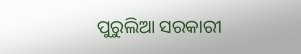ପୁରୁଲିଆ ସରକାରୀ